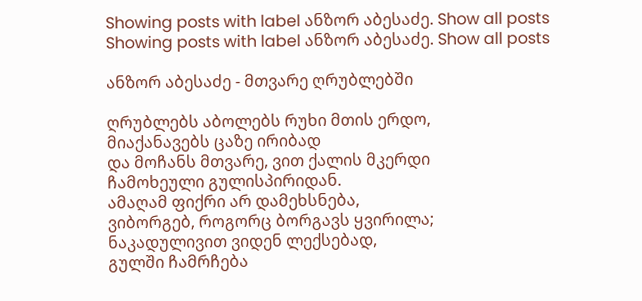Showing posts with label ანზორ აბესაძე. Show all posts
Showing posts with label ანზორ აბესაძე. Show all posts

ანზორ აბესაძე - მთვარე ღრუბლებში

ღრუბლებს აბოლებს რუხი მთის ერდო,
მიაქანავებს ცაზე ირიბად
და მოჩანს მთვარე, ვით ქალის მკერდი
ჩამოხეული გულისპირიდან.
ამაღამ ფიქრი არ დამეხსნება,
ვიბორგებ, როგორც ბორგავს ყვირილა;
ნაკადულივით ვიდენ ლექსებად,
გულში ჩამრჩება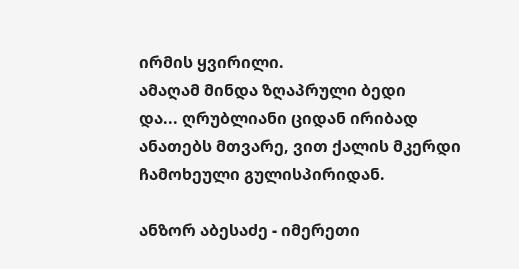ირმის ყვირილი.
ამაღამ მინდა ზღაპრული ბედი
და... ღრუბლიანი ციდან ირიბად
ანათებს მთვარე, ვით ქალის მკერდი
ჩამოხეული გულისპირიდან.

ანზორ აბესაძე - იმერეთი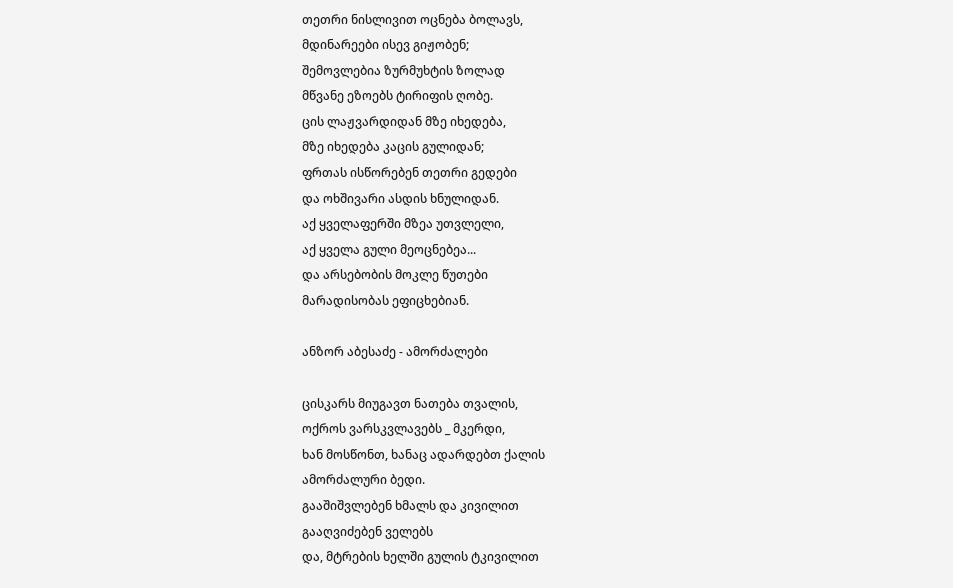თეთრი ნისლივით ოცნება ბოლავს,
მდინარეები ისევ გიჟობენ;
შემოვლებია ზურმუხტის ზოლად
მწვანე ეზოებს ტირიფის ღობე.
ცის ლაჟვარდიდან მზე იხედება,
მზე იხედება კაცის გულიდან;
ფრთას ისწორებენ თეთრი გედები
და ოხშივარი ასდის ხნულიდან.
აქ ყველაფერში მზეა უთვლელი,
აქ ყველა გული მეოცნებეა...
და არსებობის მოკლე წუთები
მარადისობას ეფიცხებიან.

ანზორ აბესაძე - ამორძალები

ცისკარს მიუგავთ ნათება თვალის,
ოქროს ვარსკვლავებს _ მკერდი,
ხან მოსწონთ, ხანაც ადარდებთ ქალის
ამორძალური ბედი.
გააშიშვლებენ ხმალს და კივილით
გააღვიძებენ ველებს
და, მტრების ხელში გულის ტკივილით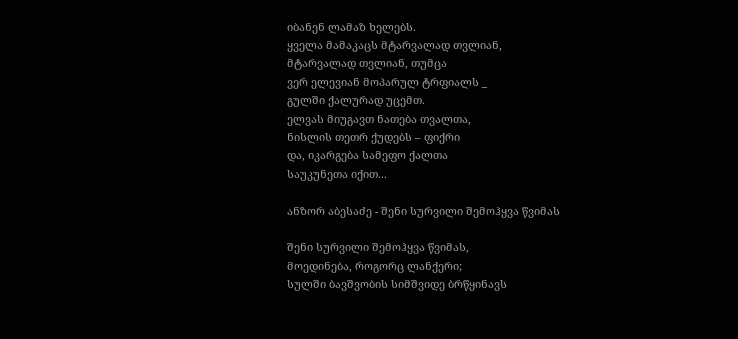იბანენ ლამაზ ხელებს.
ყველა მამაკაცს მტარვალად თვლიან,
მტარვალად თვლიან, თუმცა
ვერ ელევიან მოპარულ ტრფიალს _
გულში ქალურად უცემთ.
ელვას მიუგავთ ნათება თვალთა,
ნისლის თეთრ ქუდებს – ფიქრი
და, იკარგება სამეფო ქალთა
საუკუნეთა იქით...

ანზორ აბესაძე - შენი სურვილი შემოჰყვა წვიმას

შენი სურვილი შემოჰყვა წვიმას,
მოედინება, როგორც ლანქერი;
სულში ბავშვობის სიმშვიდე ბრწყინავს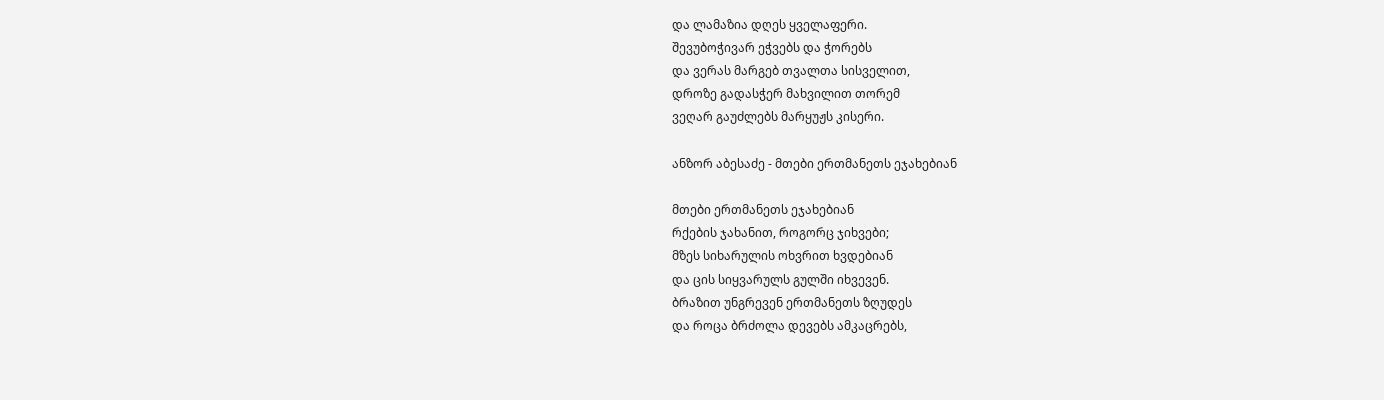და ლამაზია დღეს ყველაფერი.
შევუბოჭივარ ეჭვებს და ჭორებს
და ვერას მარგებ თვალთა სისველით,
დროზე გადასჭერ მახვილით თორემ
ვეღარ გაუძლებს მარყუჟს კისერი.

ანზორ აბესაძე - მთები ერთმანეთს ეჯახებიან

მთები ერთმანეთს ეჯახებიან
რქების ჯახანით, როგორც ჯიხვები;
მზეს სიხარულის ოხვრით ხვდებიან
და ცის სიყვარულს გულში იხვევენ.
ბრაზით უნგრევენ ერთმანეთს ზღუდეს
და როცა ბრძოლა დევებს ამკაცრებს,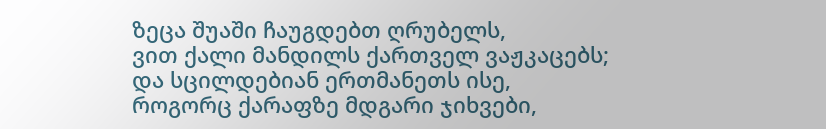ზეცა შუაში ჩაუგდებთ ღრუბელს,
ვით ქალი მანდილს ქართველ ვაჟკაცებს;
და სცილდებიან ერთმანეთს ისე,
როგორც ქარაფზე მდგარი ჯიხვები,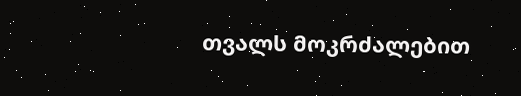თვალს მოკრძალებით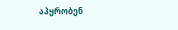აპყრობენ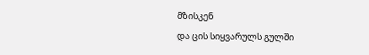მზისკენ
და ცის სიყვარულს გულში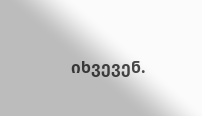იხვევენ.